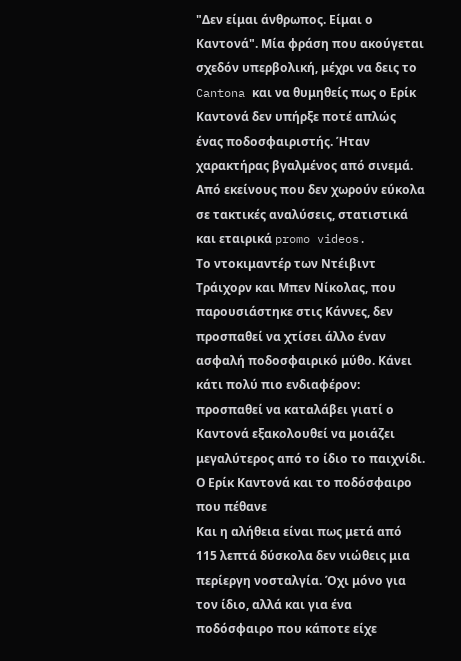"Δεν είμαι άνθρωπος. Είμαι ο Καντονά". Μία φράση που ακούγεται σχεδόν υπερβολική, μέχρι να δεις το Cantona και να θυμηθείς πως ο Ερίκ Καντονά δεν υπήρξε ποτέ απλώς ένας ποδοσφαιριστής. Ήταν χαρακτήρας βγαλμένος από σινεμά. Από εκείνους που δεν χωρούν εύκολα σε τακτικές αναλύσεις, στατιστικά και εταιρικά promo videos.
Το ντοκιμαντέρ των Ντέιβιντ Τράιχορν και Μπεν Νίκολας, που παρουσιάστηκε στις Κάννες, δεν προσπαθεί να χτίσει άλλο έναν ασφαλή ποδοσφαιρικό μύθο. Κάνει κάτι πολύ πιο ενδιαφέρον: προσπαθεί να καταλάβει γιατί ο Καντονά εξακολουθεί να μοιάζει μεγαλύτερος από το ίδιο το παιχνίδι.
Ο Ερίκ Καντονά και το ποδόσφαιρο που πέθανε
Και η αλήθεια είναι πως μετά από 115 λεπτά δύσκολα δεν νιώθεις μια περίεργη νοσταλγία. Όχι μόνο για τον ίδιο, αλλά και για ένα ποδόσφαιρο που κάποτε είχε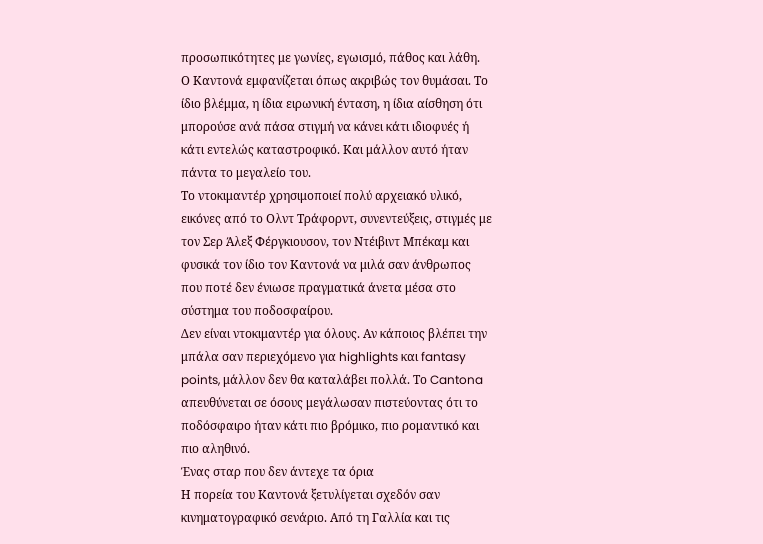προσωπικότητες με γωνίες, εγωισμό, πάθος και λάθη.
Ο Καντονά εμφανίζεται όπως ακριβώς τον θυμάσαι. Το ίδιο βλέμμα, η ίδια ειρωνική ένταση, η ίδια αίσθηση ότι μπορούσε ανά πάσα στιγμή να κάνει κάτι ιδιοφυές ή κάτι εντελώς καταστροφικό. Και μάλλον αυτό ήταν πάντα το μεγαλείο του.
Το ντοκιμαντέρ χρησιμοποιεί πολύ αρχειακό υλικό, εικόνες από το Ολντ Τράφορντ, συνεντεύξεις, στιγμές με τον Σερ Άλεξ Φέργκιουσον, τον Ντέιβιντ Μπέκαμ και φυσικά τον ίδιο τον Καντονά να μιλά σαν άνθρωπος που ποτέ δεν ένιωσε πραγματικά άνετα μέσα στο σύστημα του ποδοσφαίρου.
Δεν είναι ντοκιμαντέρ για όλους. Αν κάποιος βλέπει την μπάλα σαν περιεχόμενο για highlights και fantasy points, μάλλον δεν θα καταλάβει πολλά. Το Cantona απευθύνεται σε όσους μεγάλωσαν πιστεύοντας ότι το ποδόσφαιρο ήταν κάτι πιο βρόμικο, πιο ρομαντικό και πιο αληθινό.
Ένας σταρ που δεν άντεχε τα όρια
Η πορεία του Καντονά ξετυλίγεται σχεδόν σαν κινηματογραφικό σενάριο. Από τη Γαλλία και τις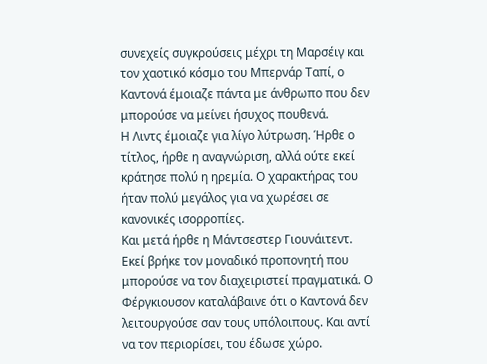συνεχείς συγκρούσεις μέχρι τη Μαρσέιγ και τον χαοτικό κόσμο του Μπερνάρ Ταπί, ο Καντονά έμοιαζε πάντα με άνθρωπο που δεν μπορούσε να μείνει ήσυχος πουθενά.
Η Λιντς έμοιαζε για λίγο λύτρωση. Ήρθε ο τίτλος, ήρθε η αναγνώριση, αλλά ούτε εκεί κράτησε πολύ η ηρεμία. Ο χαρακτήρας του ήταν πολύ μεγάλος για να χωρέσει σε κανονικές ισορροπίες.
Και μετά ήρθε η Μάντσεστερ Γιουνάιτεντ.
Εκεί βρήκε τον μοναδικό προπονητή που μπορούσε να τον διαχειριστεί πραγματικά. Ο Φέργκιουσον καταλάβαινε ότι ο Καντονά δεν λειτουργούσε σαν τους υπόλοιπους. Και αντί να τον περιορίσει, του έδωσε χώρο.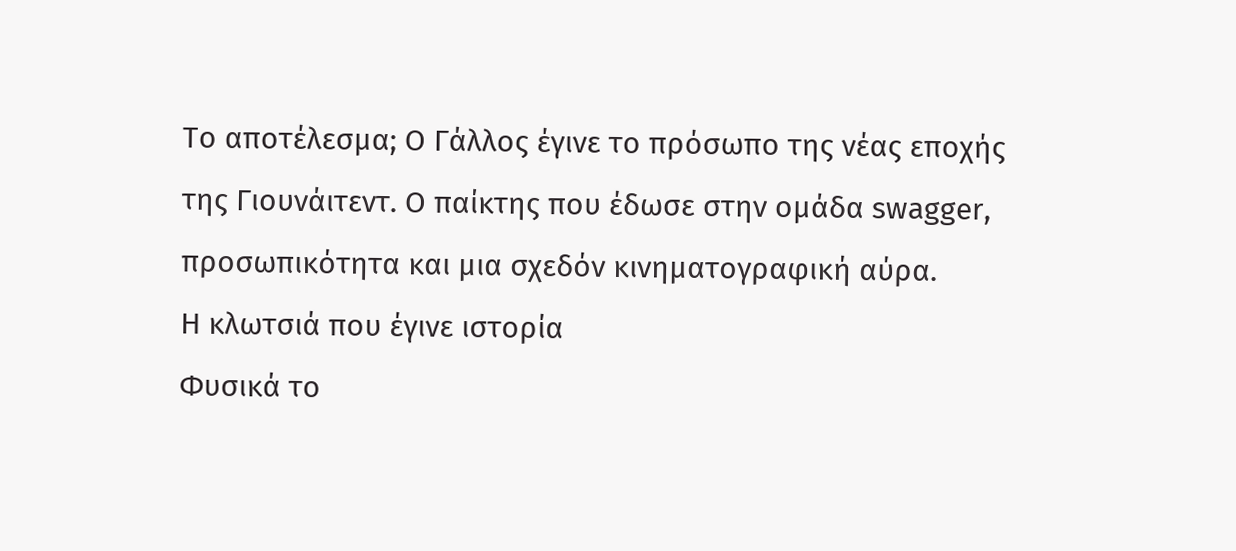Το αποτέλεσμα; Ο Γάλλος έγινε το πρόσωπο της νέας εποχής της Γιουνάιτεντ. Ο παίκτης που έδωσε στην ομάδα swagger, προσωπικότητα και μια σχεδόν κινηματογραφική αύρα.
Η κλωτσιά που έγινε ιστορία
Φυσικά το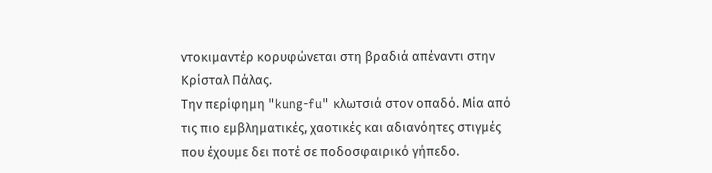ντοκιμαντέρ κορυφώνεται στη βραδιά απέναντι στην Κρίσταλ Πάλας.
Την περίφημη "kung-fu" κλωτσιά στον οπαδό. Μία από τις πιο εμβληματικές, χαοτικές και αδιανόητες στιγμές που έχουμε δει ποτέ σε ποδοσφαιρικό γήπεδο.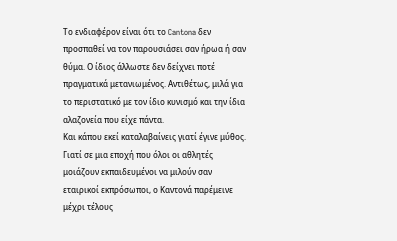Το ενδιαφέρον είναι ότι το Cantona δεν προσπαθεί να τον παρουσιάσει σαν ήρωα ή σαν θύμα. Ο ίδιος άλλωστε δεν δείχνει ποτέ πραγματικά μετανιωμένος. Αντιθέτως, μιλά για το περιστατικό με τον ίδιο κυνισμό και την ίδια αλαζονεία που είχε πάντα.
Και κάπου εκεί καταλαβαίνεις γιατί έγινε μύθος.
Γιατί σε μια εποχή που όλοι οι αθλητές μοιάζουν εκπαιδευμένοι να μιλούν σαν εταιρικοί εκπρόσωποι, ο Καντονά παρέμεινε μέχρι τέλους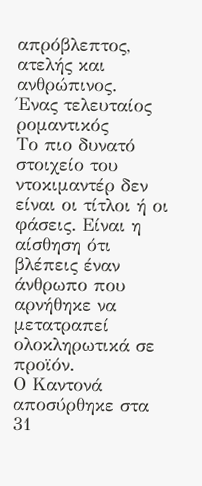απρόβλεπτος, ατελής και ανθρώπινος.
Ένας τελευταίος ρομαντικός
Το πιο δυνατό στοιχείο του ντοκιμαντέρ δεν είναι οι τίτλοι ή οι φάσεις. Είναι η αίσθηση ότι βλέπεις έναν άνθρωπο που αρνήθηκε να μετατραπεί ολοκληρωτικά σε προϊόν.
Ο Καντονά αποσύρθηκε στα 31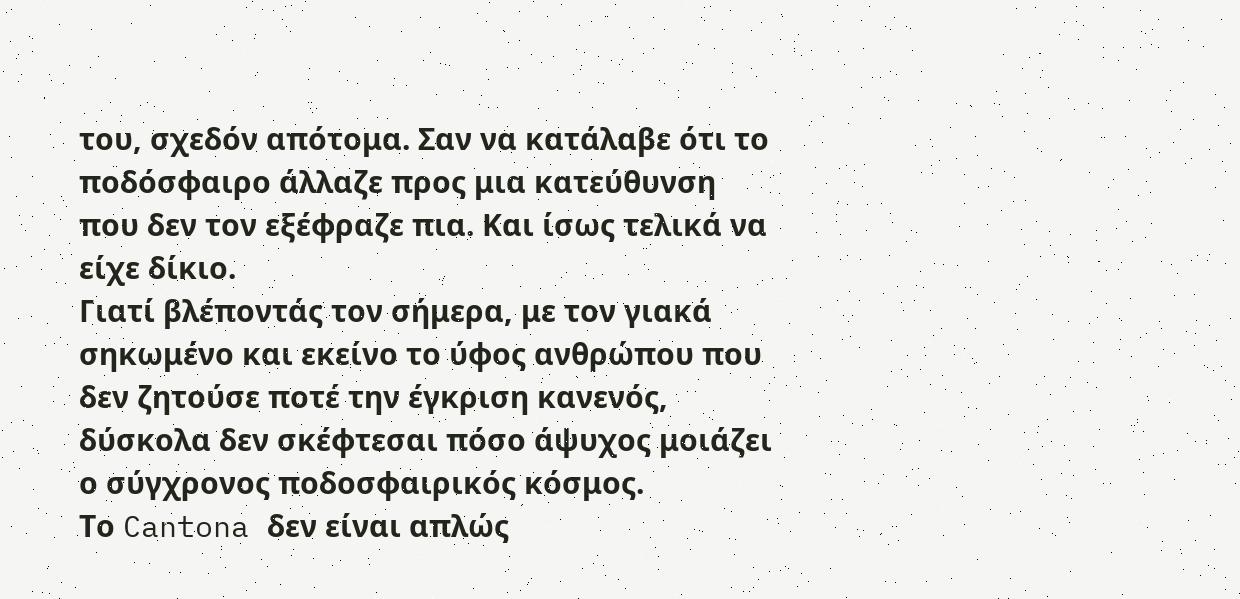του, σχεδόν απότομα. Σαν να κατάλαβε ότι το ποδόσφαιρο άλλαζε προς μια κατεύθυνση που δεν τον εξέφραζε πια. Και ίσως τελικά να είχε δίκιο.
Γιατί βλέποντάς τον σήμερα, με τον γιακά σηκωμένο και εκείνο το ύφος ανθρώπου που δεν ζητούσε ποτέ την έγκριση κανενός, δύσκολα δεν σκέφτεσαι πόσο άψυχος μοιάζει ο σύγχρονος ποδοσφαιρικός κόσμος.
Το Cantona δεν είναι απλώς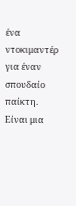ένα ντοκιμαντέρ για έναν σπουδαίο παίκτη. Είναι μια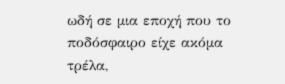ωδή σε μια εποχή που το ποδόσφαιρο είχε ακόμα τρέλα,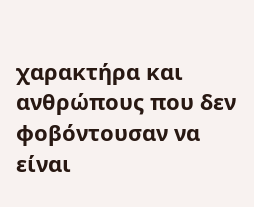χαρακτήρα και ανθρώπους που δεν φοβόντουσαν να είναι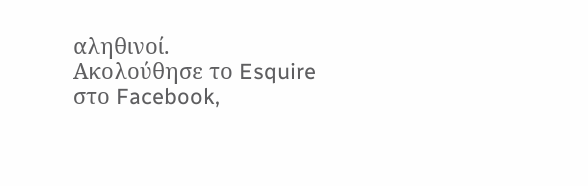αληθινοί.
Ακολούθησε το Esquire στο Facebook,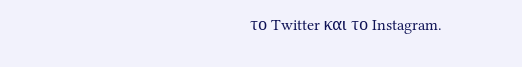το Twitter και το Instagram.